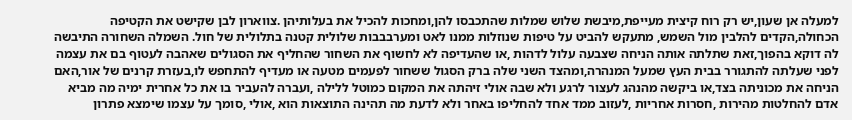למעלה אן שעון,יש רק רוח קיצית מעייפת,מיבשת שלוש שמלות שהתכבסו להן,ומחכות להכיל את בעלותיהן .צווארון לבן שקישט את הקטיפה הכחולה,הקדים להלבין מול השמש, מתעקש להביט על טיפות שנוזלות ממנו לאט ומערבבבות שלולית קטנה בתלולית של חול. השמלה השחורה התיבשה לה דוקא בהפוך,זאת שתלתה אותה הניחה שצבעה עלול לדהות ,או שהעדיפה לא לחשוף את השחור שהחליף את הסגולים שאהבה לעטוף בם את עצמה לפני שעלתה להתגורר בבית העץ שמעל המנהרה,ומהצד השני שלה ברק הסגול ששחור לפעמים מטעה או מעדיף להתחפש לו,בעזרת קרנים של אור,האם הניחה את מכוניתה בצד,או ביקשה מהנהג לעצור לרגע ולא שבה אולי זיהתה את המקום כמוטל ללילה ,ועברה להעביר בו את כל אחרית ימיה מה מביא אדם להחלטות מהירות ,חסרות אחריות ,לעזוב ממד אחד להחליפו באחר ולא לדעת מה תהינה התוצאות הוא ,אולי ,סומך על עצמו שימצא פתרון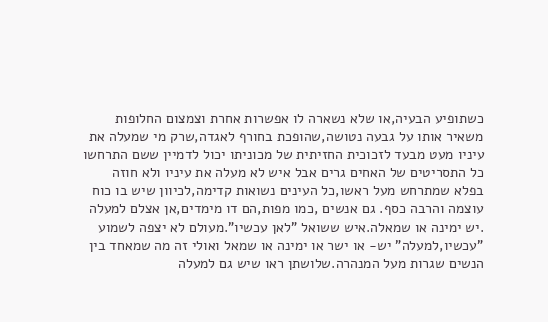כשתופיע הבעיה,או שלא נשארה לו אפשרות אחרת וצמצום החלופות משאיר אותו על גבעה נטושה,שהופכת בחורף לאגדה,שרק מי שמעלה את עיניו מעט מבעד לזכוכית החזיתית של מכוניתו יכול לדמיין ששם התרחשו כל התסריטים של האחים גרים אבל איש לא מעלה את עיניו ולא חוזה בפלא שמתרחש מעל ראשו,כל העינים נשואות קדימה,לכיוון שיש בו כוח עוצמה והרבה כסף. גם אנשים ,כמו מפות,הם דו מימדים,אן אצלם למעלה .יש ימינה או שמאלה.איש ששואל "לאן עכשיו".מעולם לא יצפה לשמוע "עכשיו,למעלה" יש- או ישר או ימינה או שמאל ואולי זה מה שמאחד בין הנשים שגרות מעל המנהרה.שלושתן ראו שיש גם למעלה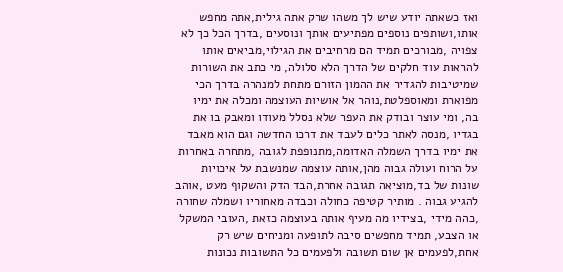ואז כשאתה יודע שיש לך משהו שרק אתה גילית,אתה מחפש אותו,ושותפים נוספים מפתיעים אותך ונוסעים ,בדרך הכל כך לא צפויה ,מבורכים תמיד הם מרחיבים את הגילוי,מביאים אותו להראות עוד חלקים של הדרך הלא סלולה, מי כתב את השורות שמיטיבות להגדיר את ההמון הזורם מתחת למנהרה בדרך הכי מפוארת ומאוספלטת,נוהר אל אושיות העוצמה ומכלה את ימיו בה, ומי עוצר ובודק את העפר שלא נסלל מעודו ומאבק בו את בגדיו ,מנסה לאתר כלים לעבד את דרכו החדשה וגם הוא מאבד את ימיו בדרך השמלה האדומה,מתנופפת לגובה ,מתחרה באחרות על הרוח ועולה גבוה מהן,אותה עוצמה שמנשבת על איכויות שונות של בד,מוציאה תגובה אחרת,הבד הדק והשקוף מעט ,אוהב להגיע גבוה . מותיר קטיפה כחולה וכבדה מאחוריו ושמלה שחורה ,כהה מידי ,בצידיו מה מעיף אותה בעוצמה כזאת ,העובי המשקל או הצבע, תמיד מחפשים סיבה לתופעה ומניחים שיש רק אחת,לפעמים אן שום תשובה ולפעמים כל התשובות נכונות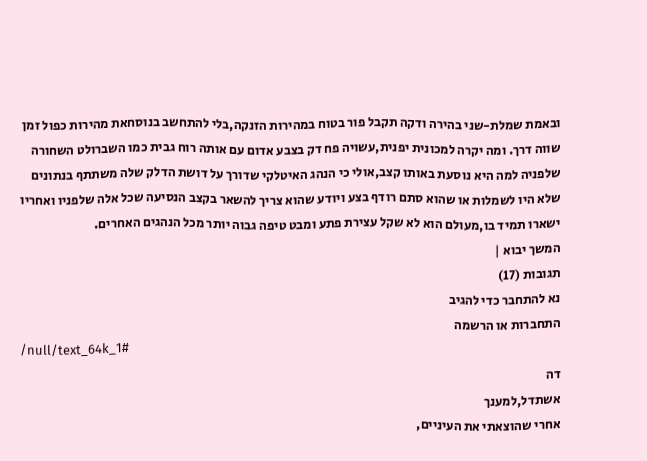ובאמת שמלת-שני בהירה ודקה תקבל פור בטוח במהירות הזנקה,בלי להתחשב בנוסחאת מהירות כפול זמן שווה דרך. ומה יקרה למכונית יפנית,עשויה פח דק בצבע אדום עם אותה רוח גבית כמו השברולט השחורה שלפניה למה היא נוסעת באותו קצב,אולי כי הנהג האיטלקי שדורך על דושת הדלק שלה משתתף בנתונים שלא היו לשמלות או שהוא סתם רודף בצע ויודע שהוא צריך להשאר בקצב הנסיעה שכל אלה שלפניו ואחריו ישארו תמיד בו,מעולם הוא לא שקל עצירת פתע ומבט טיפה גבוה יותר מכל הנהגים האחרים.
המשך יבוא |
תגובות (17)
נא להתחבר כדי להגיב
התחברות או הרשמה
/null/text_64k_1#
דה
אשתדל,למענך
אחרי שהוצאתי את העיניים,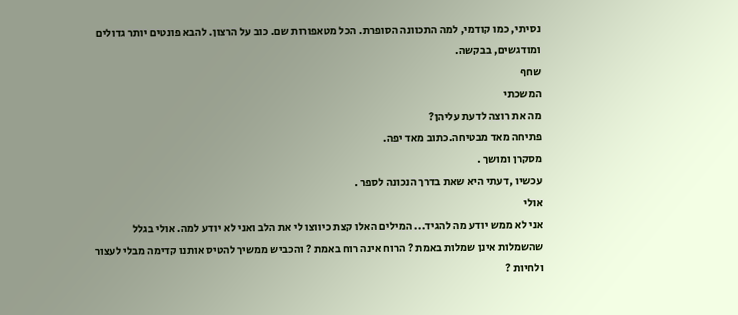נסיתי, כמו קודמי, למה התכוונה הסופרת. הכל מטאפורות שם. כוב על הרצון. להבא פונטים יותר גדולים ומודגשים, בבקשה.
שחף
המשכתי
מה את רוצה לדעת עליהן?
פתיחה מאד מבטיחה.כתוב מאד יפה.
מסקרן ומושך .
עכשיו ,דעתי היא שאת בדרך הנכונה לספר .
אולי
אני לא ממש יודע מה להגיד... המילים האלו קצת כיווצו לי את הלב ואני לא יודע למה. אולי בגלל שהשמלות אינן שמלות באמת ? הרוח אינה רוח באמת ? והכביש ממשיך להטיס אותנו קדימה מבלי לעצור ולחיות ?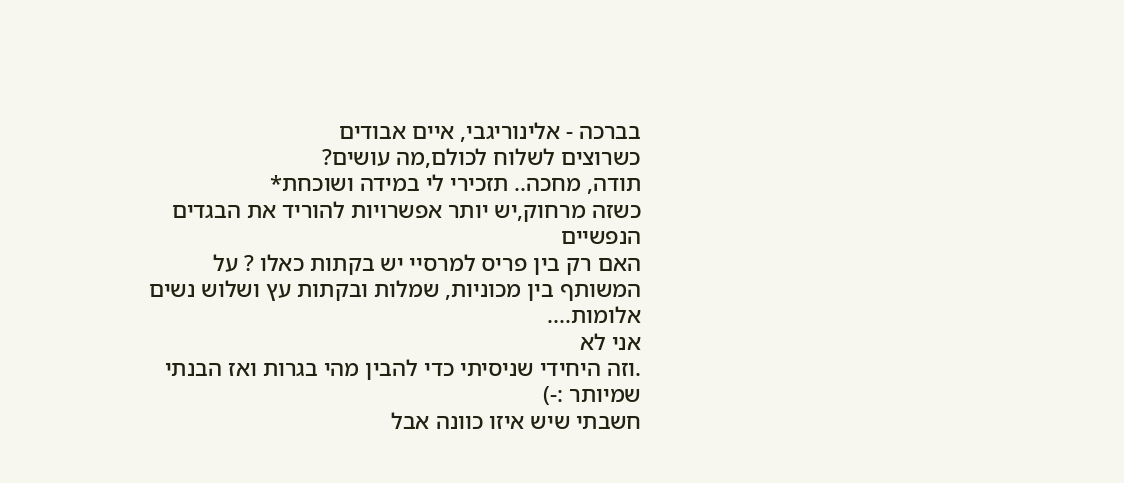בברכה - אלינוריגבי, איים אבודים
כשרוצים לשלוח לכולם,מה עושים?
תודה, מחכה.. תזכירי לי במידה ושוכחת*
כשזה מרחוק,יש יותר אפשרויות להוריד את הבגדים הנפשיים
האם רק בין פריס למרסיי יש בקתות כאלו ? על המשותף בין מכוניות, שמלות ובקתות עץ ושלוש נשים אלומות....
אני לא
.וזה היחידי שניסיתי כדי להבין מהי בגרות ואז הבנתי שמיותר :-)
חשבתי שיש איזו כוונה אבל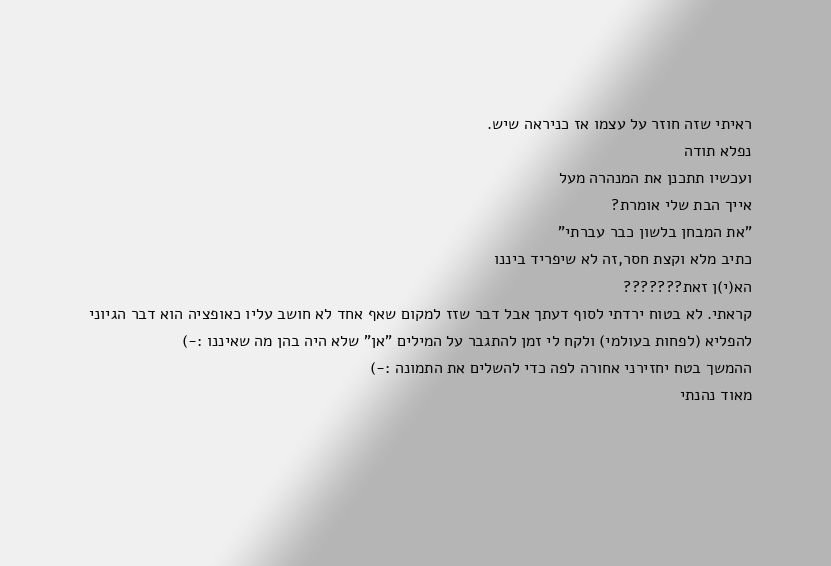ראיתי שזה חוזר על עצמו אז כניראה שיש.
נפלא תודה
ועכשיו תתכנן את המנהרה מעל
אייך הבת שלי אומרת?
"את המבחן בלשון כבר עברתי"
כתיב מלא וקצת חסר,זה לא שיפריד ביננו
הא(י)ן זאת???????
קראתי. לא בטוח ירדתי לסוף דעתך אבל דבר שזז למקום שאף אחד לא חושב עליו כאופציה הוא דבר הגיוני להפליא (לפחות בעולמי) ולקח לי זמן להתגבר על המילים "אן" שלא היה בהן מה שאיננו :-)
ההמשך בטח יחזירני אחורה לפה כדי להשלים את התמונה :-)
מאוד נהנתי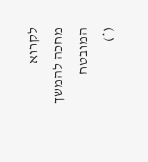לקרוא
מחכה להמשך המובטח
(*)